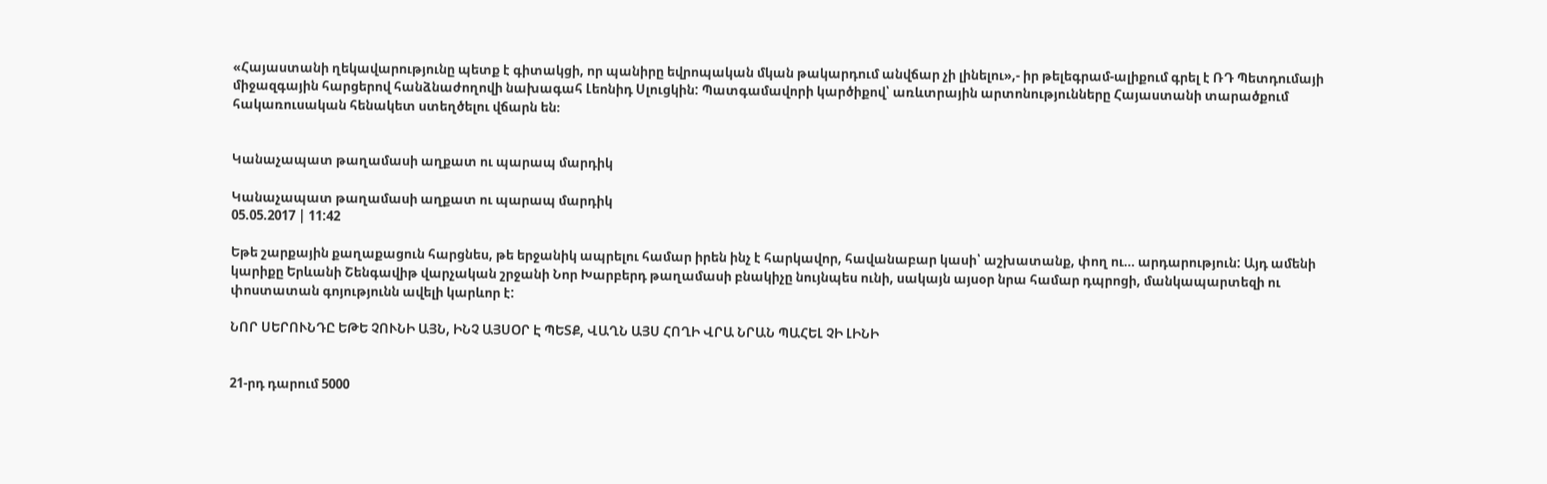«Հայաստանի ղեկավարությունը պետք է գիտակցի, որ պանիրը եվրոպական մկան թակարդում անվճար չի լինելու»,- իր թելեգրամ-ալիքում գրել է ՌԴ Պետդումայի միջազգային հարցերով հանձնաժողովի նախագահ Լեոնիդ Սլուցկին: Պատգամավորի կարծիքով՝ առևտրային արտոնությունները Հայաստանի տարածքում հակառուսական հենակետ ստեղծելու վճարն են։


Կանաչապատ թաղամասի աղքատ ու պարապ մարդիկ

Կանաչապատ թաղամասի աղքատ ու պարապ մարդիկ
05.05.2017 | 11:42

Եթե շարքային քաղաքացուն հարցնես, թե երջանիկ ապրելու համար իրեն ինչ է հարկավոր, հավանաբար կասի՝ աշխատանք, փող ու… արդարություն: Այդ ամենի կարիքը Երևանի Շենգավիթ վարչական շրջանի Նոր Խարբերդ թաղամասի բնակիչը նույնպես ունի, սակայն այսօր նրա համար դպրոցի, մանկապարտեզի ու փոստատան գոյությունն ավելի կարևոր է:

ՆՈՐ ՍԵՐՈՒՆԴԸ ԵԹԵ ՉՈՒՆԻ ԱՅՆ, ԻՆՉ ԱՅՍՕՐ Է ՊԵՏՔ, ՎԱՂՆ ԱՅՍ ՀՈՂԻ ՎՐԱ ՆՐԱՆ ՊԱՀԵԼ ՉԻ ԼԻՆԻ


21-րդ դարում 5000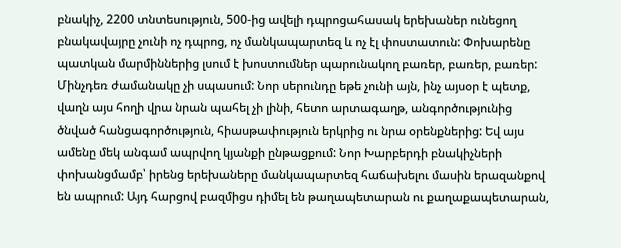բնակիչ, 2200 տնտեսություն, 500-ից ավելի դպրոցահասակ երեխաներ ունեցող բնակավայրը չունի ոչ դպրոց, ոչ մանկապարտեզ և ոչ էլ փոստատուն: Փոխարենը պատկան մարմիններից լսում է խոստումներ պարունակող բառեր, բառեր, բառեր: Մինչդեռ ժամանակը չի սպասում: Նոր սերունդը եթե չունի այն, ինչ այսօր է պետք, վաղն այս հողի վրա նրան պահել չի լինի, հետո արտագաղթ, անգործությունից ծնված հանցագործություն, հիասթափություն երկրից ու նրա օրենքներից: Եվ այս ամենը մեկ անգամ ապրվող կյանքի ընթացքում: Նոր Խարբերդի բնակիչների փոխանցմամբ՝ իրենց երեխաները մանկապարտեզ հաճախելու մասին երազանքով են ապրում: Այդ հարցով բազմիցս դիմել են թաղապետարան ու քաղաքապետարան,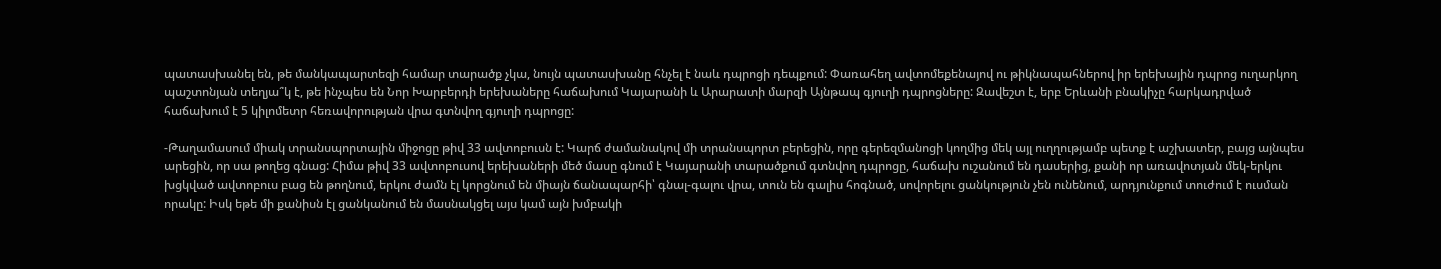պատասխանել են, թե մանկապարտեզի համար տարածք չկա, նույն պատասխանը հնչել է նաև դպրոցի դեպքում: Փառահեղ ավտոմեքենայով ու թիկնապահներով իր երեխային դպրոց ուղարկող պաշտոնյան տեղյա՞կ է, թե ինչպես են Նոր Խարբերդի երեխաները հաճախում Կայարանի և Արարատի մարզի Այնթապ գյուղի դպրոցները: Զավեշտ է, երբ Երևանի բնակիչը հարկադրված հաճախում է 5 կիլոմետր հեռավորության վրա գտնվող գյուղի դպրոցը:

-Թաղամասում միակ տրանսպորտային միջոցը թիվ 33 ավտոբուսն է: Կարճ ժամանակով մի տրանսպորտ բերեցին, որը գերեզմանոցի կողմից մեկ այլ ուղղությամբ պետք է աշխատեր, բայց այնպես արեցին, որ սա թողեց գնաց: Հիմա թիվ 33 ավտոբուսով երեխաների մեծ մասը գնում է Կայարանի տարածքում գտնվող դպրոցը, հաճախ ուշանում են դասերից, քանի որ առավոտյան մեկ-երկու խցկված ավտոբուս բաց են թողնում, երկու ժամն էլ կորցնում են միայն ճանապարհի՝ գնալ-գալու վրա, տուն են գալիս հոգնած, սովորելու ցանկություն չեն ունենում, արդյունքում տուժում է ուսման որակը: Իսկ եթե մի քանիսն էլ ցանկանում են մասնակցել այս կամ այն խմբակի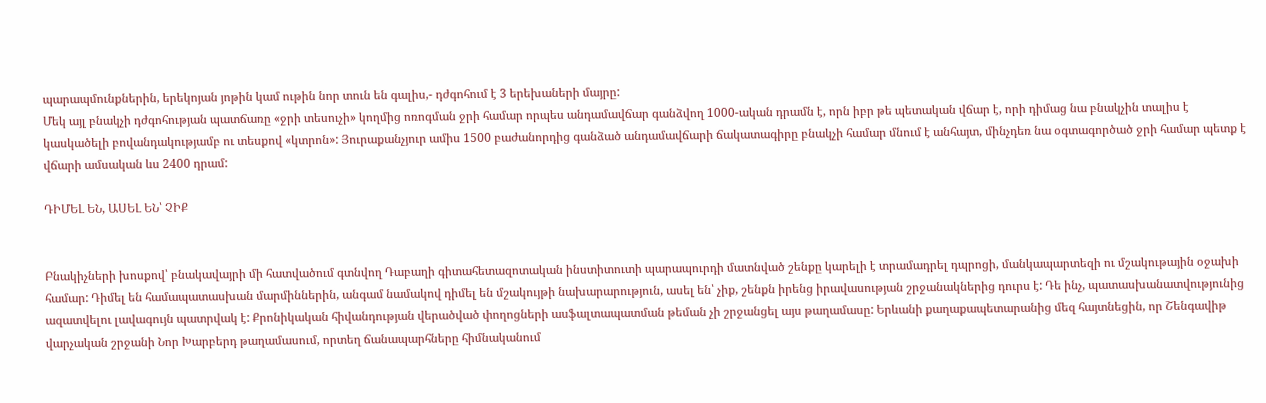պարապմունքներին, երեկոյան յոթին կամ ութին նոր տուն են գալիս,- դժգոհում է 3 երեխաների մայրը:
Մեկ այլ բնակչի դժգոհության պատճառը «ջրի տեսուչի» կողմից ոռոգման ջրի համար որպես անդամավճար գանձվող 1000-ական դրամն է, որն իբր թե պետական վճար է, որի դիմաց նա բնակչին տալիս է կասկածելի բովանդակությամբ ու տեսքով «կտրոն»: Յուրաքանչյուր ամիս 1500 բաժանորդից գանձած անդամավճարի ճակատագիրը բնակչի համար մնում է անհայտ, մինչդեռ նա օգտագործած ջրի համար պետք է վճարի ամսական ևս 2400 դրամ:

ԴԻՄԵԼ ԵՆ, ԱՍԵԼ ԵՆ՝ ՉԻՔ


Բնակիչների խոսքով՝ բնակավայրի մի հատվածում գտնվող Դաբաղի գիտահետազոտական ինստիտուտի պարապուրդի մատնված շենքը կարելի է տրամադրել դպրոցի, մանկապարտեզի ու մշակութային օջախի համար: Դիմել են համապատասխան մարմիններին, անգամ նամակով դիմել են մշակույթի նախարարություն, ասել են՝ չիք, շենքն իրենց իրավասության շրջանակներից դուրս է: Դե ինչ, պատասխանատվությունից ազատվելու լավագույն պատրվակ է: Քրոնիկական հիվանդության վերածված փողոցների ասֆալտապատման թեման չի շրջանցել այս թաղամասը: Երևանի քաղաքապետարանից մեզ հայտնեցին, որ Շենգավիթ վարչական շրջանի Նոր Խարբերդ թաղամասում, որտեղ ճանապարհները հիմնականում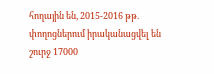հողային են, 2015-2016 թթ. փողոցներում իրականացվել են շուրջ 17000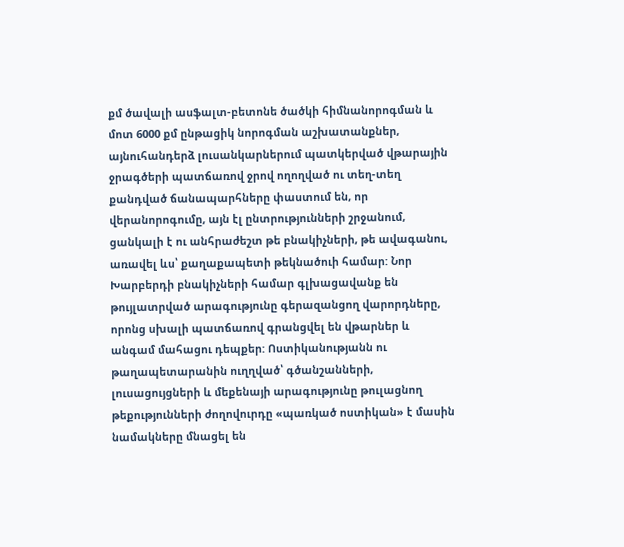քմ ծավալի ասֆալտ-բետոնե ծածկի հիմնանորոգման և մոտ 6000 քմ ընթացիկ նորոգման աշխատանքներ, այնուհանդերձ լուսանկարներում պատկերված վթարային ջրագծերի պատճառով ջրով ողողված ու տեղ-տեղ քանդված ճանապարհները փաստում են, որ վերանորոգումը, այն էլ ընտրությունների շրջանում, ցանկալի է ու անհրաժեշտ թե բնակիչների, թե ավագանու, առավել ևս՝ քաղաքապետի թեկնածուի համար: Նոր Խարբերդի բնակիչների համար գլխացավանք են թույլատրված արագությունը գերազանցող վարորդները, որոնց սխալի պատճառով գրանցվել են վթարներ և անգամ մահացու դեպքեր: Ոստիկանությանն ու թաղապետարանին ուղղված՝ գծանշանների, լուսացույցների և մեքենայի արագությունը թուլացնող թեքությունների ժողովուրդը «պառկած ոստիկան» է մասին նամակները մնացել են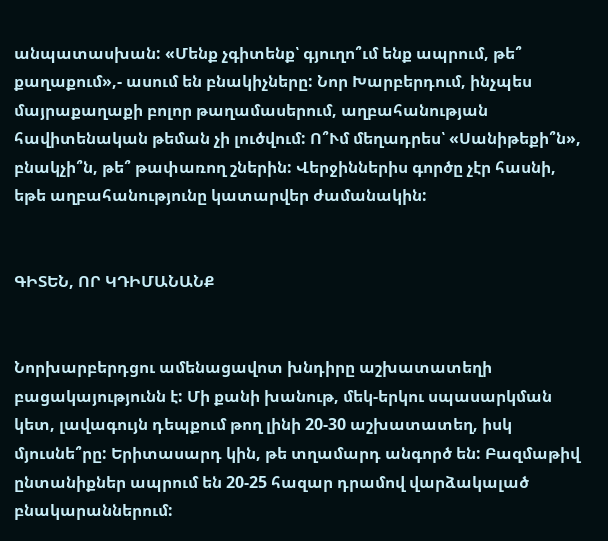անպատասխան: «Մենք չգիտենք՝ գյուղո՞ւմ ենք ապրում, թե՞ քաղաքում»,- ասում են բնակիչները: Նոր Խարբերդում, ինչպես մայրաքաղաքի բոլոր թաղամասերում, աղբահանության հավիտենական թեման չի լուծվում: Ո՞Ւմ մեղադրես՝ «Սանիթեքի՞ն», բնակչի՞ն, թե՞ թափառող շներին: Վերջիններիս գործը չէր հասնի, եթե աղբահանությունը կատարվեր ժամանակին:


ԳԻՏԵՆ, ՈՐ ԿԴԻՄԱՆԱՆՔ


Նորխարբերդցու ամենացավոտ խնդիրը աշխատատեղի բացակայությունն է: Մի քանի խանութ, մեկ-երկու սպասարկման կետ, լավագույն դեպքում թող լինի 20-30 աշխատատեղ, իսկ մյուսնե՞րը: Երիտասարդ կին, թե տղամարդ անգործ են: Բազմաթիվ ընտանիքներ ապրում են 20-25 հազար դրամով վարձակալած բնակարաններում: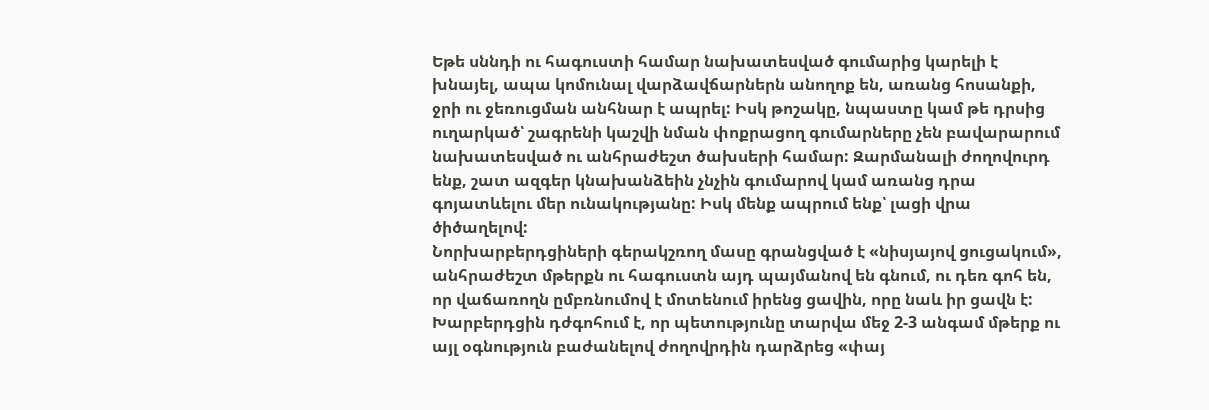Եթե սննդի ու հագուստի համար նախատեսված գումարից կարելի է խնայել, ապա կոմունալ վարձավճարներն անողոք են, առանց հոսանքի, ջրի ու ջեռուցման անհնար է ապրել: Իսկ թոշակը, նպաստը կամ թե դրսից ուղարկած՝ շագրենի կաշվի նման փոքրացող գումարները չեն բավարարում նախատեսված ու անհրաժեշտ ծախսերի համար: Զարմանալի ժողովուրդ ենք, շատ ազգեր կնախանձեին չնչին գումարով կամ առանց դրա գոյատևելու մեր ունակությանը: Իսկ մենք ապրում ենք՝ լացի վրա ծիծաղելով:
Նորխարբերդցիների գերակշռող մասը գրանցված է «նիսյայով ցուցակում», անհրաժեշտ մթերքն ու հագուստն այդ պայմանով են գնում, ու դեռ գոհ են, որ վաճառողն ըմբռնումով է մոտենում իրենց ցավին, որը նաև իր ցավն է: Խարբերդցին դժգոհում է, որ պետությունը տարվա մեջ 2-3 անգամ մթերք ու այլ օգնություն բաժանելով ժողովրդին դարձրեց «փայ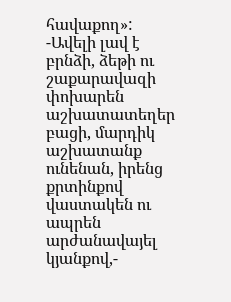հավաքող»:
-Ավելի լավ է բրնձի, ձեթի ու շաքարավազի փոխարեն աշխատատեղեր բացի, մարդիկ աշխատանք ունենան, իրենց քրտինքով վաստակեն ու ապրեն արժանավայել կյանքով,-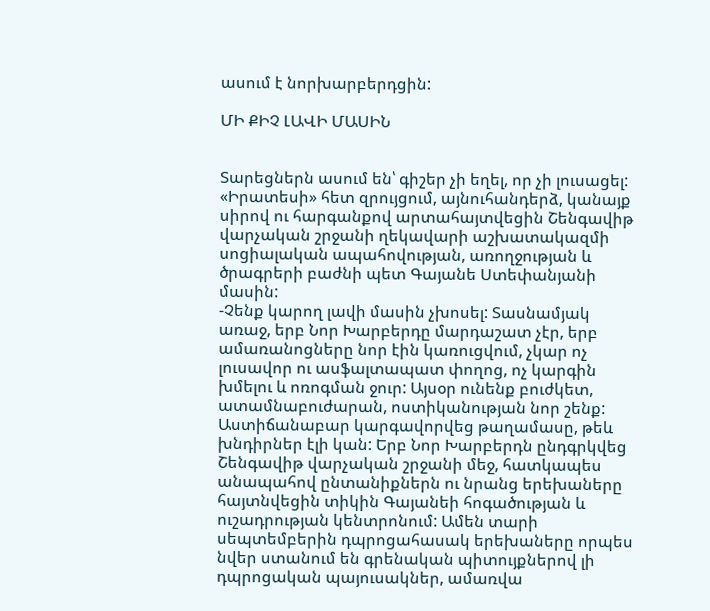ասում է նորխարբերդցին:

ՄԻ ՔԻՉ ԼԱՎԻ ՄԱՍԻՆ


Տարեցներն ասում են՝ գիշեր չի եղել, որ չի լուսացել: «Իրատեսի» հետ զրույցում, այնուհանդերձ, կանայք սիրով ու հարգանքով արտահայտվեցին Շենգավիթ վարչական շրջանի ղեկավարի աշխատակազմի սոցիալական ապահովության, առողջության և ծրագրերի բաժնի պետ Գայանե Ստեփանյանի մասին:
-Չենք կարող լավի մասին չխոսել: Տասնամյակ առաջ, երբ Նոր Խարբերդը մարդաշատ չէր, երբ ամառանոցները նոր էին կառուցվում, չկար ոչ լուսավոր ու ասֆալտապատ փողոց, ոչ կարգին խմելու և ոռոգման ջուր: Այսօր ունենք բուժկետ, ատամնաբուժարան, ոստիկանության նոր շենք: Աստիճանաբար կարգավորվեց թաղամասը, թեև խնդիրներ էլի կան: Երբ Նոր Խարբերդն ընդգրկվեց Շենգավիթ վարչական շրջանի մեջ, հատկապես անապահով ընտանիքներն ու նրանց երեխաները հայտնվեցին տիկին Գայանեի հոգածության և ուշադրության կենտրոնում: Ամեն տարի սեպտեմբերին դպրոցահասակ երեխաները որպես նվեր ստանում են գրենական պիտույքներով լի դպրոցական պայուսակներ, ամառվա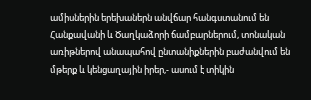ամիսներին երեխաներն անվճար հանգստանում են Հանքավանի և Ծաղկաձորի ճամբարներում, տոնական առիթներով անապահով ընտանիքներին բաժանվում են մթերք և կենցաղային իրեր,- ասում է տիկին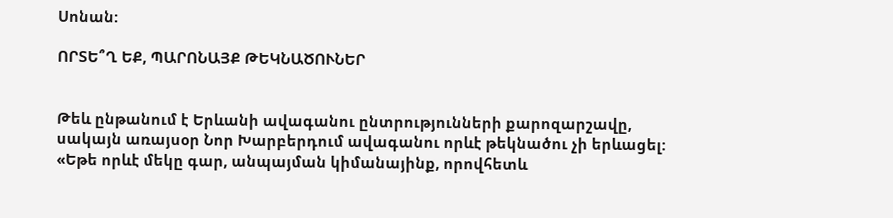Սոնան:

ՈՐՏԵ՞Ղ ԵՔ, ՊԱՐՈՆԱՅՔ ԹԵԿՆԱԾՈՒՆԵՐ


Թեև ընթանում է Երևանի ավագանու ընտրությունների քարոզարշավը, սակայն առայսօր Նոր Խարբերդում ավագանու որևէ թեկնածու չի երևացել: «Եթե որևէ մեկը գար, անպայման կիմանայինք, որովհետև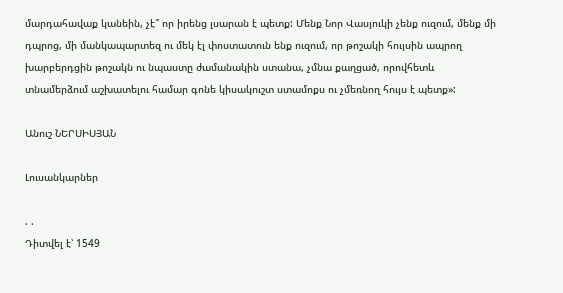մարդահավաք կանեին, չէ՞ որ իրենց լսարան է պետք: Մենք Նոր Վասյուկի չենք ուզում, մենք մի դպրոց, մի մանկապարտեզ ու մեկ էլ փոստատուն ենք ուզում, որ թոշակի հույսին ապրող խարբերդցին թոշակն ու նպաստը ժամանակին ստանա, չմնա քաղցած, որովհետև տնամերձում աշխատելու համար գոնե կիսակուշտ ստամոքս ու չմեռնող հույս է պետք»:

Անուշ ՆԵՐՍԻՍՅԱՆ

Լուսանկարներ

. .
Դիտվել է՝ 1549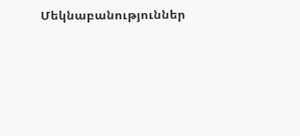Մեկնաբանություններ